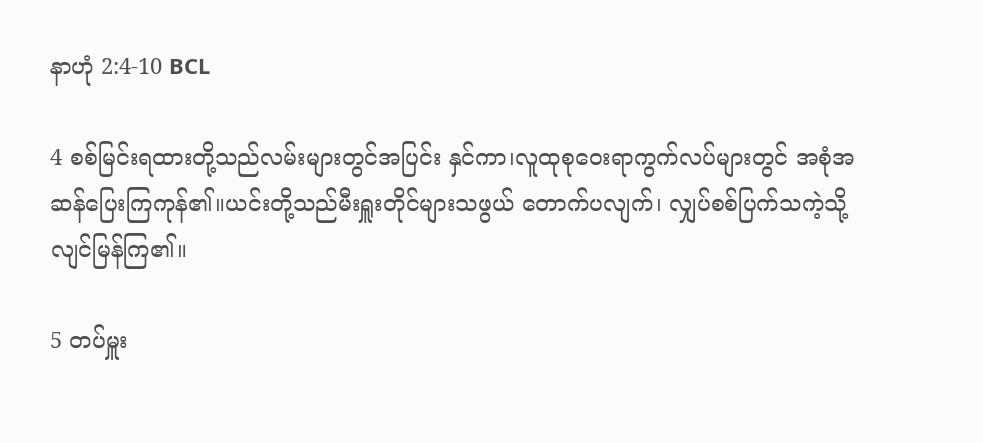နာဟုံ 2:4-10 BCL

4 စစ်မြင်းရထားတို့သည်လမ်းများတွင်အပြင်း နှင်ကာ၊လူထုစုဝေးရာကွက်လပ်များတွင် အစုံအဆန်ပြေးကြကုန်၏။ယင်းတို့သည်မီးရှူးတိုင်များသဖွယ် တောက်ပလျက်၊ လျှပ်စစ်ပြက်သကဲ့သို့လျင်မြန်ကြ၏။

5 တပ်မှူး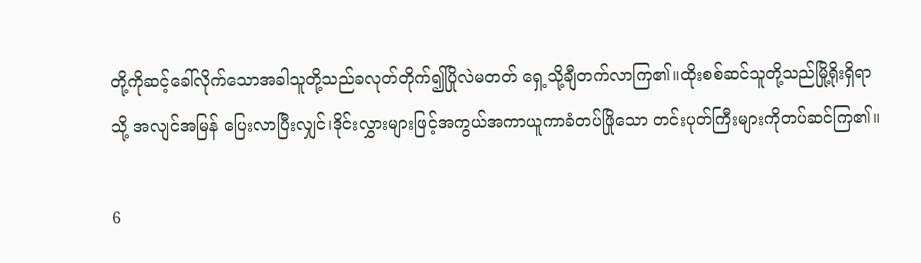တို့ကိုဆင့်ခေါ်လိုက်သောအခါသူတို့သည်ခလုတ်တိုက်၍ပြိုလဲမတတ် ရှေ့သို့ချီတက်လာကြ၏။ထိုးစစ်ဆင်သူတို့သည်မြို့ရိုးရှိရာသို့ အလျင်အမြန် ပြေးလာပြီးလျှင်၊ဒိုင်းလွှားများဖြင့်အကွယ်အကာယူကာခံတပ်ဖြိုသော တင်းပုတ်ကြီးများကိုတပ်ဆင်ကြ၏။

6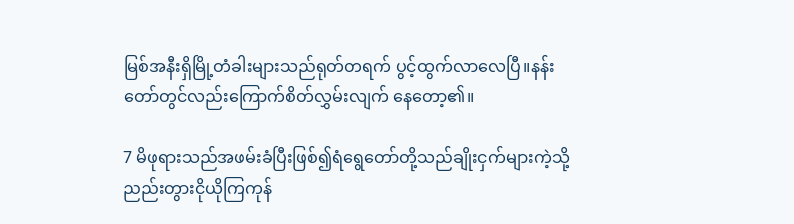မြစ်အနီးရှိမြို့တံခါးများသည်ရုတ်တရက် ပွင့်ထွက်လာလေပြီ။နန်းတော်တွင်လည်းကြောက်စိတ်လွှမ်းလျက် နေတော့၏။

7 မိဖုရားသည်အဖမ်းခံပြီးဖြစ်၍ရံရွေတော်တို့သည်ချိုးငှက်များကဲ့သို့ ညည်းတွားငိုယိုကြကုန်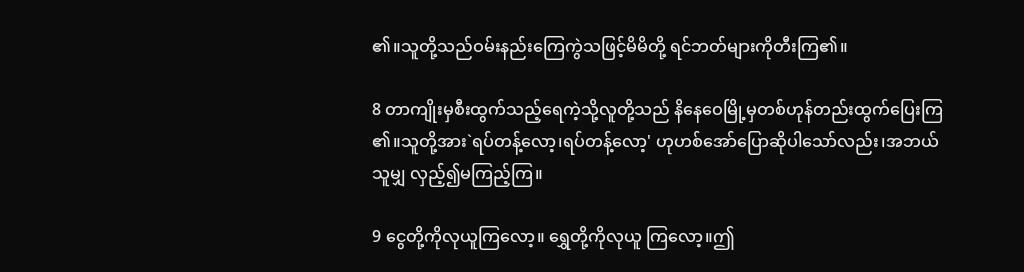၏။သူတို့သည်ဝမ်းနည်းကြေကွဲသဖြင့်မိမိတို့ ရင်ဘတ်များကိုတီးကြ၏။

8 တာကျိုးမှစီးထွက်သည့်ရေကဲ့သို့လူတို့သည် နိနေဝေမြို့မှတစ်ဟုန်တည်းထွက်ပြေးကြ၏။သူတို့အား`ရပ်တန့်လော့၊ရပ်တန့်လော့' ဟုဟစ်အော်ပြောဆိုပါသော်လည်း၊အဘယ်သူမျှ လှည့်၍မကြည့်ကြ။

9 ငွေတို့ကိုလုယူကြလော့။ ရွှေတို့ကိုလုယူ ကြလော့။ဤ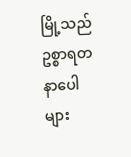မြို့သည်ဥစ္စာရတနာပေါများ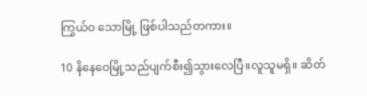ကြွယ်ဝ သောမြို့ ဖြစ်ပါသည်တကား။

10 နိနေဝေမြို့သည်ပျက်စီး၍သွားလေပြီ။လူသူမရှိ။ ဆိတ်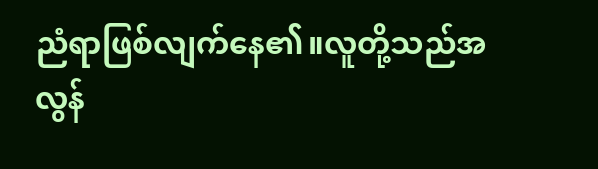ညံရာဖြစ်လျက်နေ၏။လူတို့သည်အလွန်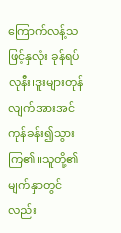ကြောက်လန့်သဖြင့်နှလုံး ခုန်ရပ်လုနီး၊ဒူးများတုန်လျက်အားအင်ကုန်ခန်း၍သွားကြ၏။သူတို့၏မျက်နှာတွင်လည်း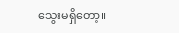သွေးမရှိတော့။